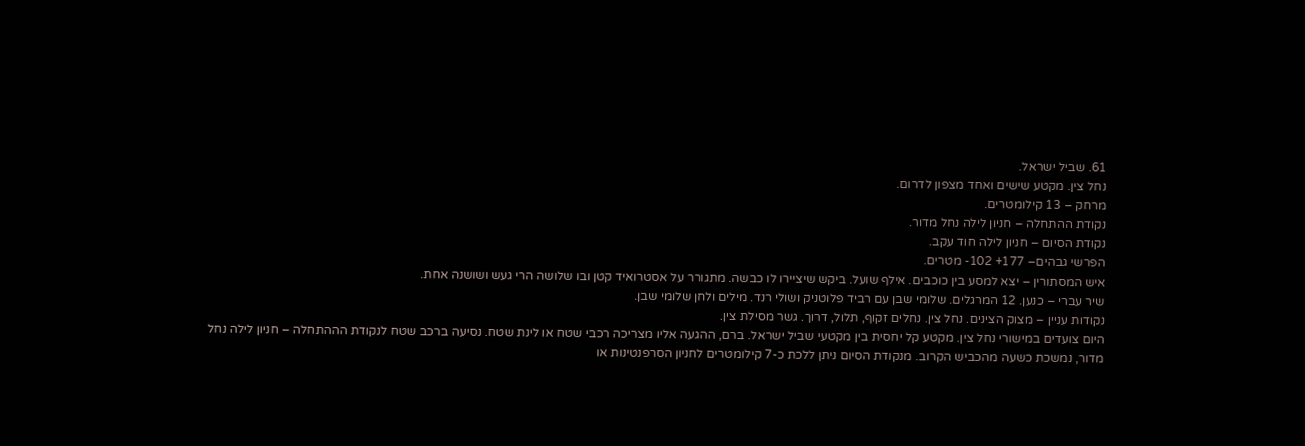61. שביל ישראל.
נחל צין. מקטע שישים ואחד מצפון לדרום.
מרחק – 13 קילומטרים.
נקודת ההתחלה – חניון לילה נחל מדור.
נקודת הסיום – חניון לילה חוד עקב.
הפרשי גבהים– 177+ 102- מטרים.
איש המסתורין – יצא למסע בין כוכבים. אילף שועל. ביקש שיציירו לו כבשה. מתגורר על אסטרואיד קטן ובו שלושה הרי געש ושושנה אחת.
שיר עברי – כנען. 12 המרגלים. שלומי שבן עם רביד פלוטניק ושולי רנד. מילים ולחן שלומי שבן.
נקודות עניין – מצוק הצינים. נחל צין. נחלים זקוף, תלול, דרוך. גשר מסילת צין.
היום צועדים במישורי נחל צין. מקטע קל יחסית בין מקטעי שביל ישראל. ברם, ההגעה אליו מצריכה רכבי שטח או לינת שטח. נסיעה ברכב שטח לנקודת הההתחלה – חניון לילה נחל מדור, נמשכת כשעה מהכביש הקרוב. מנקודת הסיום ניתן ללכת כ-7 קילומטרים לחניון הסרפנטינות או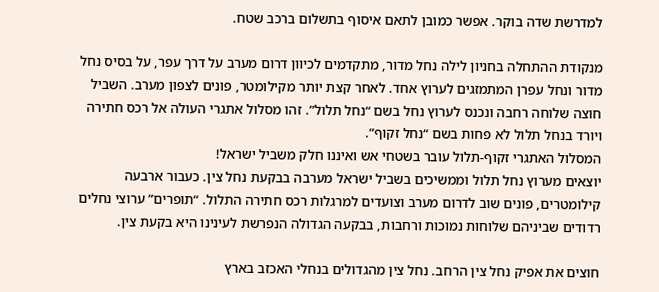למדרשת שדה בוקר. אפשר כמובן לתאם איסוף בתשלום ברכב שטח.

מנקודת ההתחלה בחניון לילה נחל מדור, מתקדמים לכיוון דרום מערב על דרך עפר, על בסיס נחל מדור ונחל עפרן המתמזגים לערוץ אחד. לאחר קצת יותר מקילומטר, פונים לצפון מערב. השביל חוצה שלוחה רחבה ונכנס לערוץ נחל בשם “נחל תלול”. זהו מסלול אתגרי העולה אל רכס חתירה ויורד בנחל תלול לא פחות בשם “נחל זקוף”.
המסלול האתגרי זקוף-תלול עובר בשטחי אש ואיננו חלק משביל ישראל!
יוצאים מערוץ נחל תלול וממשיכים בשביל ישראל מערבה בבקעת נחל צין. כעבור ארבעה קילומטרים, פונים שוב לדרום מערב וצועדים למרגלות רכס חתירה התלול. “תופרים” ערוצי נחלים רדודים שביניהם שלוחות נמוכות ורחבות, בבקעה הגדולה הנפרשת לעינינו היא בקעת צין.

חוצים את אפיק נחל צין הרחב. נחל צין מהגדולים בנחלי האכזב בארץ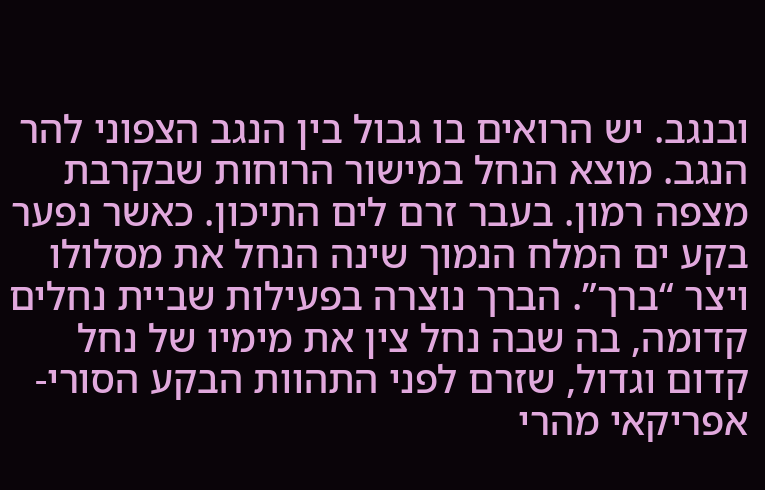ובנגב. יש הרואים בו גבול בין הנגב הצפוני להר הנגב. מוצא הנחל במישור הרוחות שבקרבת מצפה רמון. בעבר זרם לים התיכון. כאשר נפער בקע ים המלח הנמוך שינה הנחל את מסלולו ויצר “ברך”. הברך נוצרה בפעילות שביית נחלים קדומה, בה שבה נחל צין את מימיו של נחל קדום וגדול, שזרם לפני התהוות הבקע הסורי-אפריקאי מהרי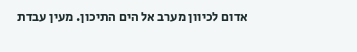אדום לכיוון מערב אל הים התיכון. מעין עבדת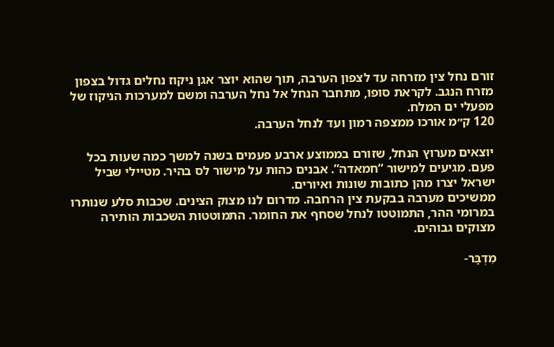זורם נחל צין מזרחה עד לצפון הערבה, תוך שהוא יוצר אגן ניקוז נחלים גדול בצפון מזרח הנגב. לקראת סופו, מתחבר הנחל אל נחל הערבה ומשם למערכות הניקוז של מפעלי ים המלח.
120 ק״מ אורכו ממצפה רמון ועד לנחל הערבה.

יוצאים מערוץ הנחל, שזורם בממוצע ארבע פעמים בשנה למשך כמה שעות בכל פעם. מגיעים למישור “חמאדה”. אבנים כהות על מישור לס בהיר. מטיילי שביל ישראל יצרו מהן כתובות שונות ואיורים.
ממשיכים מערבה בבקעת צין הרחבה. מדרום לנו מצוק הצינים. שכבות סלע שנותרו במרומי ההר, התמוטטו לנחל שסחף את החומר. התמוטטות השכבות הותירה מצוקים גבוהים.

מִדְבַּר-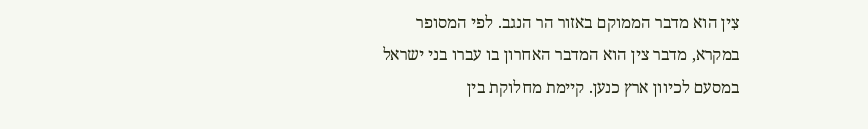צִין הוא מדבר הממוקם באזור הר הנגב. לפי המסופר במקרא, מדבר צין הוא המדבר האחרון בו עברו בני ישראל במסעם לכיוון ארץ כנען. קיימת מחלוקת בין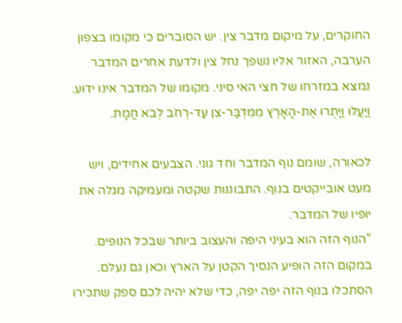החוקרים, על מיקום מדבר צין. יש הסוברים כי מקומו בצפון הערבה, האזור אליו נשפך נחל צין ולדעת אחרים המדבר נמצא במזרחו של חצי האי סיני. מקומו של המדבר אינו ידוע. וַיַּעֲלוּ וַיָּתֻרוּ אֶת-הָאָרֶץ מִמִּדְבַּר-צִן עַד-רְחֹב לְבֹא חֲמָת.

לכאורה, שומם נוף המדבר וחד גוני. הצבעים אחידים, ויש מעט אובייקטים בנוף. התבוננות שקטה ומעמיקה מגלה את יופיו של המדבר.
“הנוף הזה הוא בעיני היפה והעצוב ביותר שבכל הנופים. במקום הזה הופיע הנסיך הקטן על הארץ וכאן גם נעלם. הסתכלו בנוף הזה יפה יפה, כדי שלא יהיה לכם ספק שתכירו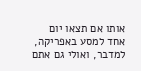אותו אם תצאו יום אחד למסע באפריקה, למדבר, ואולי גם אתם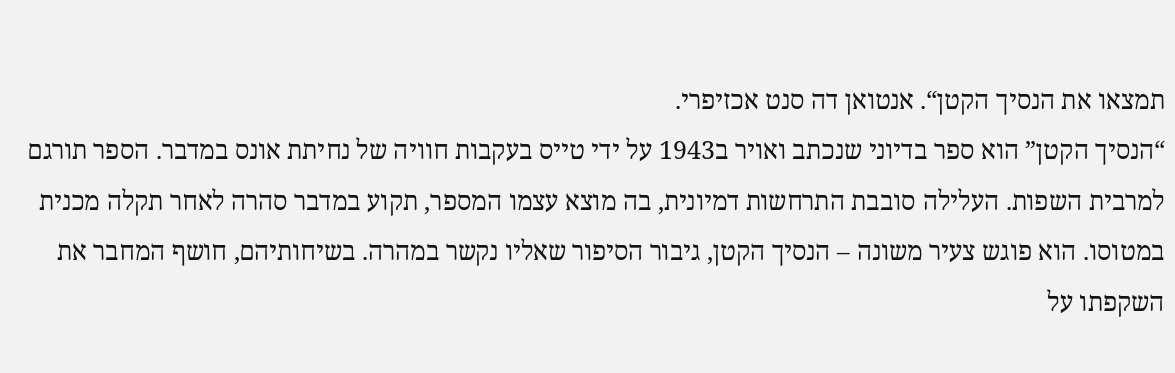תמצאו את הנסיך הקטן“. אנטואן דה סנט אכזיפרי.
“הנסיך הקטן” הוא ספר בדיוני שנכתב ואויר ב1943 על ידי טייס בעקבות חוויה של נחיתת אונס במדבר. הספר תורגם למרבית השפות. העלילה סובבת התרחשות דמיונית, בה מוצא עצמו המספר, תקוע במדבר סהרה לאחר תקלה מכנית במטוסו. הוא פוגש צעיר משונה – הנסיך הקטן, גיבור הסיפור שאליו נקשר במהרה. בשיחותיהם, חושף המחבר את השקפתו על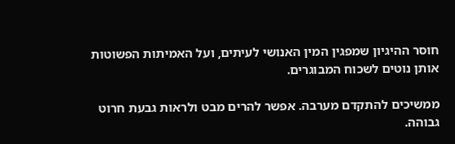חוסר ההיגיון שמפגין המין האנושי לעיתים, ועל האמיתות הפשוטות אותן נוטים לשכוח המבוגרים.

ממשיכים להתקדם מערבה. אפשר להרים מבט ולראות גבעת חרוט גבוהה.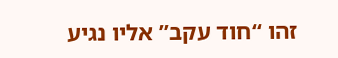זהו “חוד עקב” אליו נגיע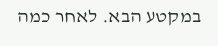במקטע הבא. לאחר כמה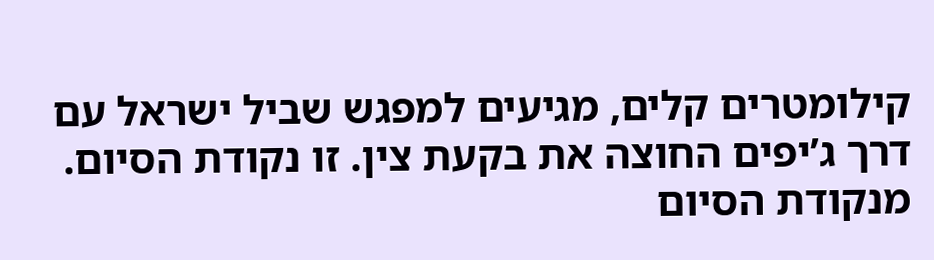קילומטרים קלים, מגיעים למפגש שביל ישראל עם דרך ג’יפים החוצה את בקעת צין. זו נקודת הסיום. מנקודת הסיום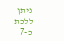ניתן ללכת כ-7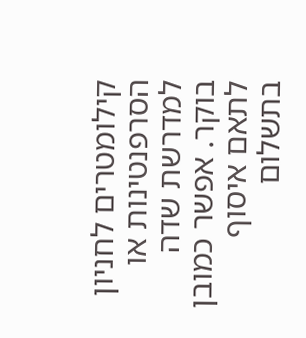קילומטרים לחניון הסרפנטינות או למדרשת שדה בוקר. אפשר כמובן לתאם איסוף בתשלום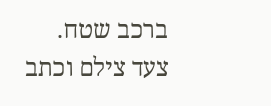ברכב שטח.
צעד צילם וכתב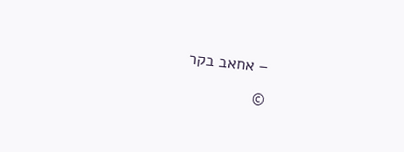– אחאב בקר
©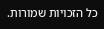כל הזכויות שמורות.